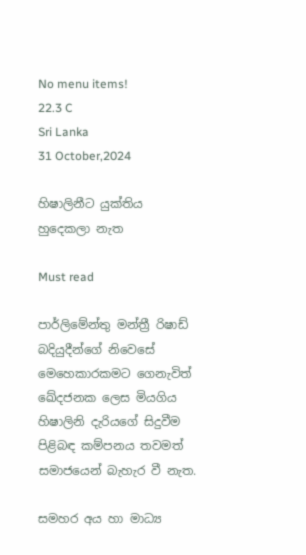No menu items!
22.3 C
Sri Lanka
31 October,2024

හිෂාලිනීට යුක්තිය
හුදෙකලා නැත

Must read

පාර්ලිමේන්තු මන්ත්‍රී රිෂාඩ් බදියුදීන්ගේ නිවෙසේ මෙහෙකාරකමට ගෙනැවිත් ඛේදජනක ලෙස මියගිය හිෂාලිනි දැරියගේ සිදුවීම පිළිබඳ කම්පනය තවමත් සමාජයෙන් බැහැර වී නැත.

සමහර අය හා මාධ්‍ය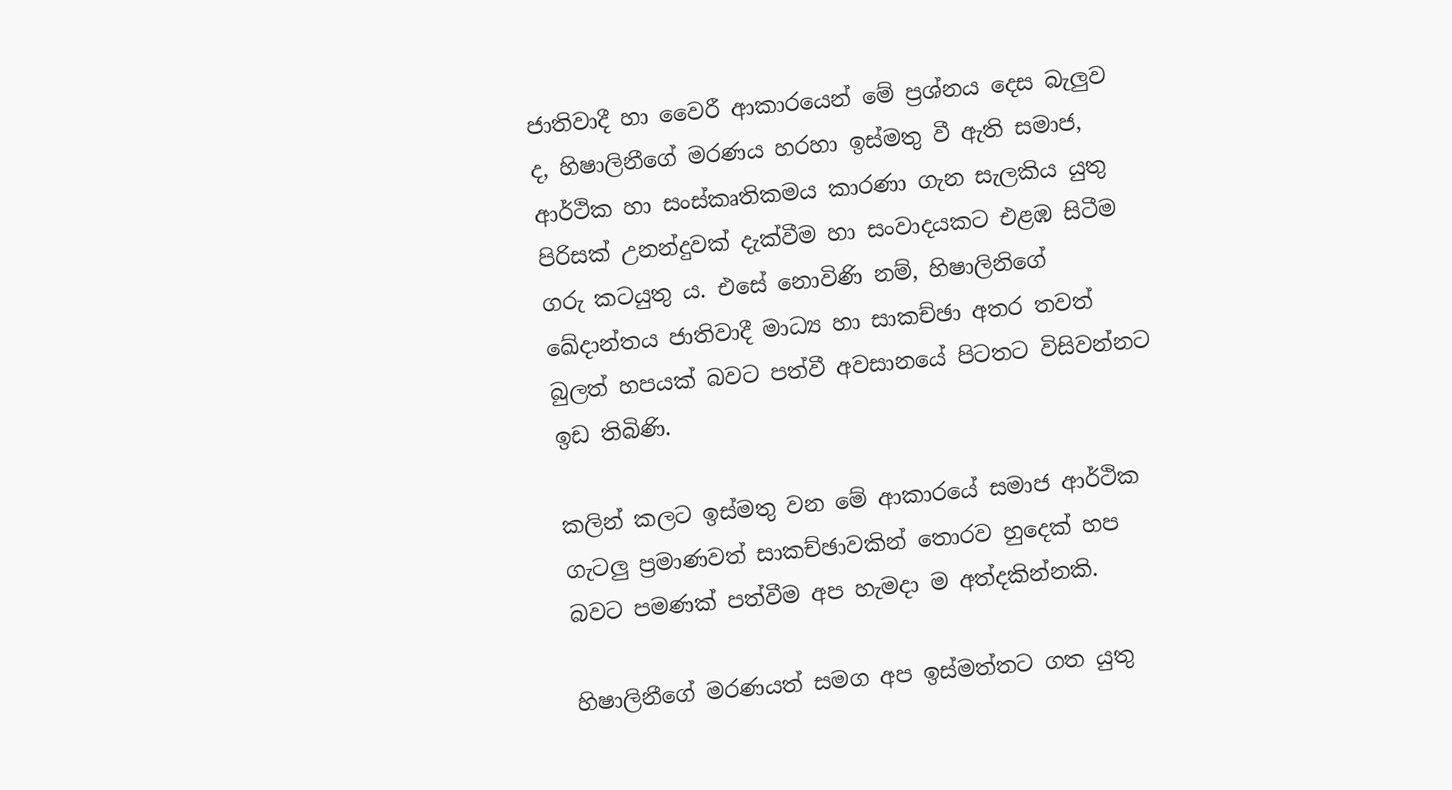ජාතිවාදී හා වෛරී ආකාරයෙන් මේ ප්‍රශ්නය දෙස බැලුව ද, හිෂාලිනීගේ මරණය හරහා ඉස්මතු වී ඇති සමාජ, ආර්ථික හා සංස්කෘතිකමය කාරණා ගැන සැලකිය යුතු පිරිසක් උනන්දුවක් දැක්වීම හා සංවාදයකට එළඹ සිටීම ගරු කටයුතු ය. එසේ නොවිණි නම්, හිෂාලිනිගේ ඛේදාන්තය ජාතිවාදී මාධ්‍ය හා සාකච්ඡා අතර තවත් බුලත් හපයක් බවට පත්වී අවසානයේ පිටතට විසිවන්නට ඉඩ තිබිණි.

කලින් කලට ඉස්මතු වන මේ ආකාරයේ සමාජ ආර්ථික ගැටලු ප්‍රමාණවත් සාකච්ඡාවකින් තොරව හුදෙක් හප බවට පමණක් පත්වීම අප හැමදා ම අත්දකින්නකි.

හිෂාලිනීගේ මරණයත් සමග අප ඉස්මත්තට ගත යුතු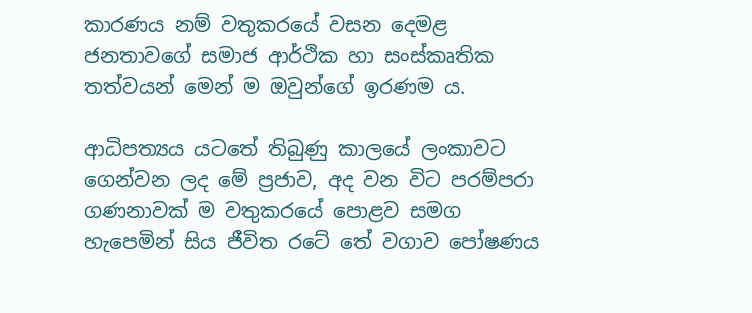කාරණය නම් වතුකරයේ වසන දෙමළ ජනතාවගේ සමාජ ආර්ථික හා සංස්කෘතික තත්වයන් මෙන් ම ඔවුන්ගේ ඉරණම ය.

ආධිපත්‍යය යටතේ තිබුණු කාලයේ ලංකාවට ගෙන්වන ලද මේ ප්‍රජාව, අද වන විට පරම්පරා ගණනාවක් ම වතුකරයේ පොළව සමග හැපෙමින් සිය ජීවිත රටේ තේ වගාව පෝෂණය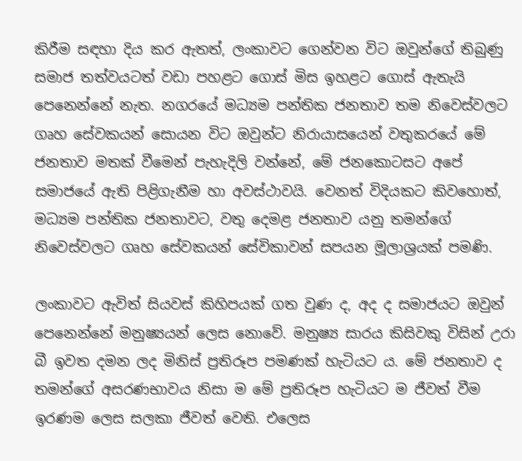කිරීම සඳහා දිය කර ඇතත්, ලංකාවට ගෙන්වන විට ඔවුන්ගේ තිබුණු සමාජ තත්වයටත් වඩා පහළට ගොස් මිස ඉහළට ගොස් ඇතැයි පෙනෙන්නේ නැත. නගරයේ මධ්‍යම පන්තික ජනතාව තම නිවෙස්වලට ගෘහ සේවකයන් සොයන විට ඔවුන්ට නිරායාසයෙන් වතුකරයේ මේ ජනතාව මතක් වීමෙන් පැහැදිලි වන්නේ, මේ ජනකොටසට අපේ සමාජයේ ඇති පිළිගැනීම හා අවස්ථාවයි. වෙනත් විදියකට කිවහොත්, මධ්‍යම පන්තික ජනතාවට, වතු දෙමළ ජනතාව යනු තමන්ගේ නිවෙස්වලට ගෘහ සේවකයන් සේවිකාවන් සපයන මූලාශ්‍රයක් පමණි.

ලංකාවට ඇවිත් සියවස් කිහිපයක් ගත වුණ ද, අද ද සමාජයට ඔවුන් පෙනෙන්නේ මනුෂ්‍යයන් ලෙස නොවේ. මනුෂ්‍ය සාරය කිසිවකු විසින් උරා බී ඉවත දමන ලද මිනිස් ප්‍රතිරූප පමණක් හැටියට ය. මේ ජනතාව ද තමන්ගේ අසරණභාවය නිසා ම මේ ප්‍රතිරූප හැටියට ම ජීවත් වීම ඉරණම ලෙස සලකා ජීවත් වෙති. එලෙස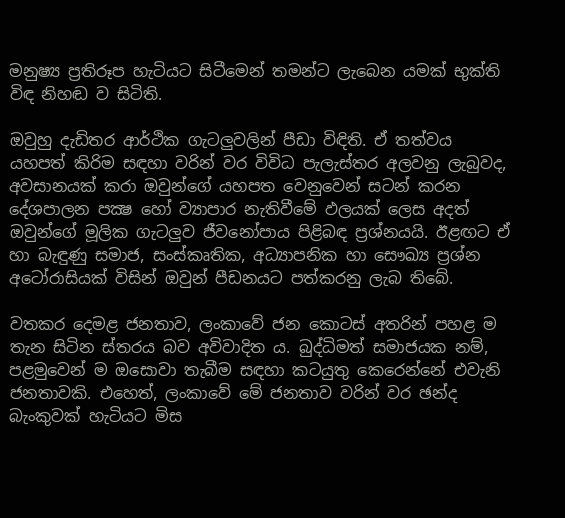මනුෂ්‍ය ප්‍රතිරූප හැටියට සිටීමෙන් තමන්ට ලැබෙන යමක් භුක්ති විඳ නිහඬ ව සිටිති.

ඔවුහු දැඩිතර ආර්ථික ගැටලුවලින් පීඩා විඳිති. ඒ තත්වය යහපත් කිරිම සඳහා වරින් වර විවිධ පැලැස්තර අලවනු ලැබුවද, අවසානයක් කරා ඔවුන්ගේ යහපත වෙනුවෙන් සටන් කරන දේශපාලන පක්‍ෂ හෝ ව්‍යාපාර නැතිවීමේ ඵලයක් ලෙස අදත් ඔවුන්ගේ මූලික ගැටලුව ජීවනෝපාය පිළිබඳ ප්‍රශ්නයයි. ඊළඟට ඒ හා බැඳුණු සමාජ, සංස්කෘතික, අධ්‍යාපනික හා සෞඛ්‍ය ප්‍රශ්න අටෝරාසියක් විසින් ඔවුන් පීඩනයට පත්කරනු ලැබ තිබේ.

වතකර දෙමළ ජනතාව, ලංකාවේ ජන කොටස් අතරින් පහළ ම තැන සිටින ස්තරය බව අවිවාදිත ය. බුද්ධිමත් සමාජයක නම්, පළමුවෙන් ම ඔසොවා තැබීම සඳහා කටයුතු කෙරෙන්නේ එවැනි ජනතාවකි. එහෙත්, ලංකාවේ මේ ජනතාව වරින් වර ඡන්ද බැංකුවක් හැටියට මිස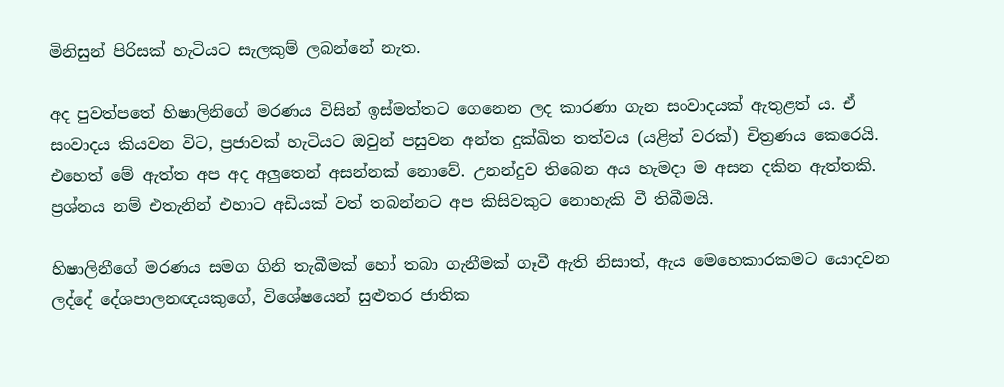මිනිසුන් පිරිසක් හැටියට සැලකුම් ලබන්නේ නැත.

අද පුවත්පතේ හිෂාලිනිගේ මරණය විසින් ඉස්මත්තට ගෙනෙන ලද කාරණා ගැන සංවාදයක් ඇතුළත් ය. ඒ සංවාදය කියවන විට, ප්‍රජාවක් හැටියට ඔවුන් පසුවන අන්ත දුක්ඛිත තත්වය (යළිත් වරක්) චිත්‍රණය කෙරෙයි. එහෙත් මේ ඇත්ත අප අද අලුතෙන් අසන්නක් නොවේ. උනන්දුව තිබෙන අය හැමදා ම අසන දකින ඇත්තකි. ප්‍රශ්නය නම් එතැනින් එහාට අඩියක් වත් තබන්නට අප කිසිවකුට නොහැකි වී තිබීමයි.

හිෂාලිනීගේ මරණය සමග ගිනි තැබීමක් හෝ තබා ගැනීමක් ගෑවී ඇති නිසාත්, ඇය මෙහෙකාරකමට යොදවන ලද්දේ දේශපාලනඥයකුගේ, විශේෂයෙන් සුළුතර ජාතික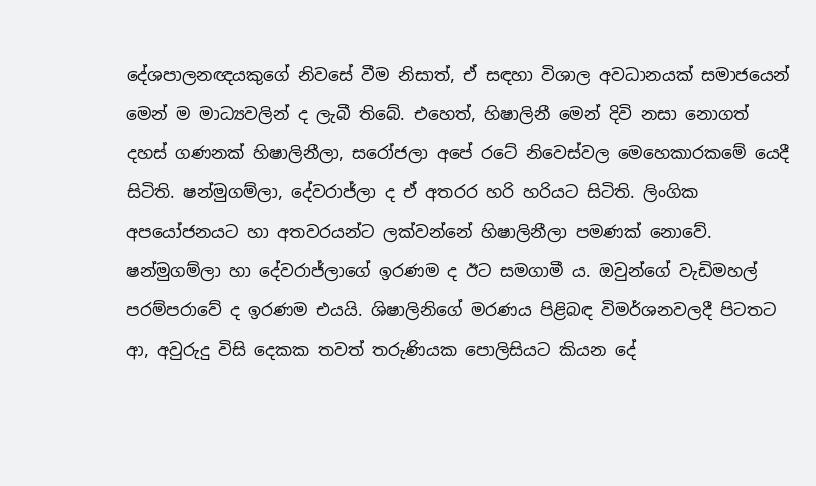දේශපාලනඥයකුගේ නිවසේ වීම නිසාත්, ඒ සඳහා විශාල අවධානයක් සමාජයෙන් මෙන් ම මාධ්‍යවලින් ද ලැබී තිබේ. එහෙත්, හිෂාලිනී මෙන් දිවි නසා නොගත් දහස් ගණනක් හිෂාලිනීලා, සරෝජලා අපේ රටේ නිවෙස්වල මෙහෙකාරකමේ යෙදී සිටිති. ෂන්මුගම්ලා, දේවරාජ්ලා ද ඒ අතරර හරි හරියට සිටිති. ලිංගික අපයෝජනයට හා අතවරයන්ට ලක්වන්නේ හිෂාලිනීලා පමණක් නොවේ. ෂන්මුගම්ලා හා දේවරාජ්ලාගේ ඉරණම ද ඊට සමගාමී ය. ඔවුන්ගේ වැඩිමහල් පරම්පරාවේ ද ඉරණම එයයි. ශිෂාලිනිගේ මරණය පිළිබඳ විමර්ශනවලදී පිටතට ආ, අවුරුදු විසි දෙකක තවත් තරුණියක පොලිසියට කියන දේ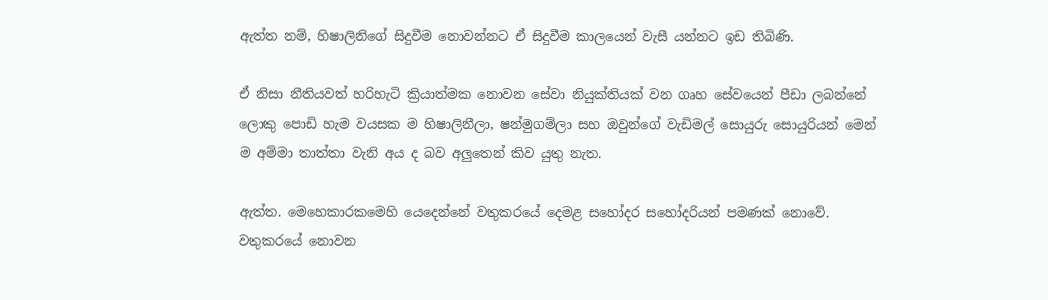ඇත්ත නම්, හිෂාලිනිගේ සිදුවීම නොවන්නට ඒ සිදුවීම කාලයෙන් වැසී යන්නට ඉඩ තිබිණි.

ඒ නිසා නීතියවත් හරිහැටි ක්‍රියාත්මක නොවන සේවා නියුක්තියක් වන ගෘහ සේවයෙන් පීඩා ලබන්නේ ලොකු පොඩි හැම වයසක ම හිෂාලිනීලා, ෂන්මුගම්ලා සහ ඔවුන්ගේ වැඩිමල් සොයුරු සොයුරියන් මෙන් ම අම්මා තාත්තා වැනි අය ද බව අලුතෙන් කිව යුතු නැත.

ඇත්ත. මෙහෙකාරකමෙහි යෙදෙන්නේ වතුකරයේ දෙමළ සහෝදර සහෝදරියන් පමණක් නොවේ. වතුකරයේ නොවන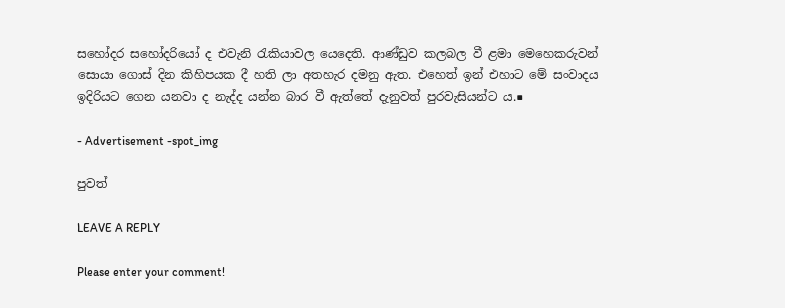සහෝදර සහෝදරියෝ ද එවැනි රැකියාවල යෙදෙති. ආණ්ඩුව කලබල වී ළමා මෙහෙකරුවන් සොයා ගොස් දින කිහිපයක දී හති ලා අතහැර දමනු ඇත. එහෙත් ඉන් එහාට මේ සංවාදය ඉදිරියට ගෙන යනවා ද නැද්ද යන්න බාර වී ඇත්තේ දැනුවත් පුරවැසියන්ට ය.■

- Advertisement -spot_img

පුවත්

LEAVE A REPLY

Please enter your comment!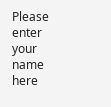Please enter your name here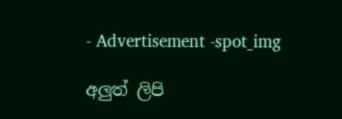- Advertisement -spot_img

අලුත් ලිපි